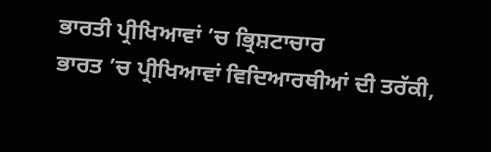ਭਾਰਤੀ ਪ੍ਰੀਖਿਆਵਾਂ ’ਚ ਭ੍ਰਿਸ਼ਟਾਚਾਰ
ਭਾਰਤ ’ਚ ਪ੍ਰੀਖਿਆਵਾਂ ਵਿਦਿਆਰਥੀਆਂ ਦੀ ਤਰੱਕੀ,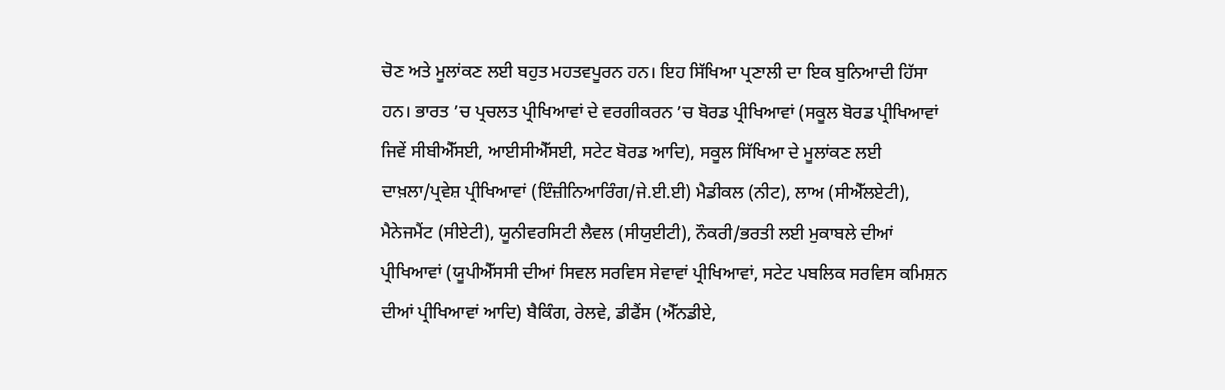ਚੋਣ ਅਤੇ ਮੂਲਾਂਕਣ ਲਈ ਬਹੁਤ ਮਹਤਵਪੂਰਨ ਹਨ। ਇਹ ਸਿੱਖਿਆ ਪ੍ਰਣਾਲੀ ਦਾ ਇਕ ਬੁਨਿਆਦੀ ਹਿੱਸਾ ਹਨ। ਭਾਰਤ ’ਚ ਪ੍ਰਚਲਤ ਪ੍ਰੀਖਿਆਵਾਂ ਦੇ ਵਰਗੀਕਰਨ ’ਚ ਬੋਰਡ ਪ੍ਰੀਖਿਆਵਾਂ (ਸਕੂਲ ਬੋਰਡ ਪ੍ਰੀਖਿਆਵਾਂ ਜਿਵੇਂ ਸੀਬੀਐੱਸਈ, ਆਈਸੀਐੱਸਈ, ਸਟੇਟ ਬੋਰਡ ਆਦਿ), ਸਕੂਲ ਸਿੱਖਿਆ ਦੇ ਮੂਲਾਂਕਣ ਲਈ ਦਾਖ਼ਲਾ/ਪ੍ਰਵੇਸ਼ ਪ੍ਰੀਖਿਆਵਾਂ (ਇੰਜ਼ੀਨਿਆਰਿੰਗ/ਜੇ.ਈ.ਈ) ਮੈਡੀਕਲ (ਨੀਟ), ਲਾਅ (ਸੀਐੱਲਏਟੀ), ਮੈਨੇਜਮੈਂਟ (ਸੀਏਟੀ), ਯੂਨੀਵਰਸਿਟੀ ਲੈਵਲ (ਸੀਯੁਈਟੀ), ਨੌਕਰੀ/ਭਰਤੀ ਲਈ ਮੁਕਾਬਲੇ ਦੀਆਂ ਪ੍ਰੀਖਿਆਵਾਂ (ਯੂਪੀਐੱਸਸੀ ਦੀਆਂ ਸਿਵਲ ਸਰਵਿਸ ਸੇਵਾਵਾਂ ਪ੍ਰੀਖਿਆਵਾਂ, ਸਟੇਟ ਪਬਲਿਕ ਸਰਵਿਸ ਕਮਿਸ਼ਨ ਦੀਆਂ ਪ੍ਰੀਖਿਆਵਾਂ ਆਦਿ) ਬੈਕਿੰਗ, ਰੇਲਵੇ, ਡੀਫੈਂਸ (ਐੱਨਡੀਏ,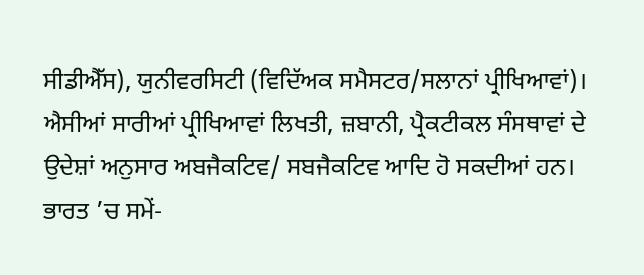ਸੀਡੀਐੱਸ), ਯੁਨੀਵਰਸਿਟੀ (ਵਿਦਿੱਅਕ ਸਮੈਸਟਰ/ਸਲਾਨਾਂ ਪ੍ਰੀਖਿਆਵਾਂ)। ਐਸੀਆਂ ਸਾਰੀਆਂ ਪ੍ਰੀਖਿਆਵਾਂ ਲਿਖਤੀ, ਜ਼ਬਾਨੀ, ਪ੍ਰੈਕਟੀਕਲ ਸੰਸਥਾਵਾਂ ਦੇ ਉਦੇਸ਼ਾਂ ਅਨੁਸਾਰ ਅਬਜੈਕਟਿਵ/ ਸਬਜੈਕਟਿਵ ਆਦਿ ਹੋ ਸਕਦੀਆਂ ਹਨ।
ਭਾਰਤ ’ਚ ਸਮੇਂ-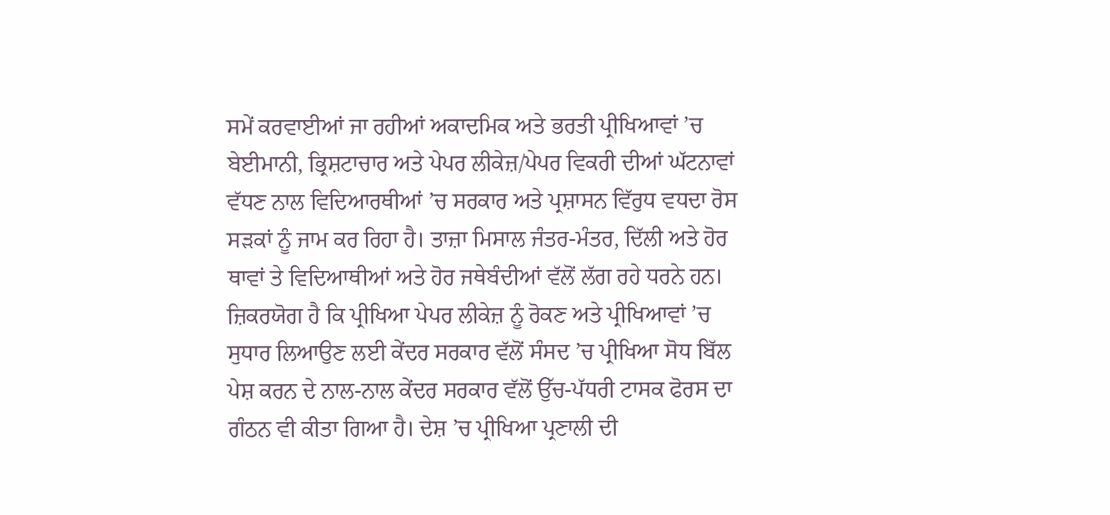ਸਮੇਂ ਕਰਵਾਈਆਂ ਜਾ ਰਹੀਆਂ ਅਕਾਦਮਿਕ ਅਤੇ ਭਰਤੀ ਪ੍ਰੀਖਿਆਵਾਂ ’ਚ ਬੇਈਮਾਨੀ, ਭ੍ਰਿਸ਼ਟਾਚਾਰ ਅਤੇ ਪੇਪਰ ਲੀਕੇਜ਼/ਪੇਪਰ ਵਿਕਰੀ ਦੀਆਂ ਘੱਟਨਾਵਾਂ ਵੱਧਣ ਨਾਲ ਵਿਦਿਆਰਥੀਆਂ ’ਚ ਸਰਕਾਰ ਅਤੇ ਪ੍ਰਸ਼ਾਸਨ ਵਿੱਰੁਧ ਵਧਦਾ ਰੋਸ ਸੜਕਾਂ ਨੂੰ ਜਾਮ ਕਰ ਰਿਹਾ ਹੈ। ਤਾਜ਼ਾ ਮਿਸਾਲ ਜੰਤਰ-ਮੰਤਰ, ਦਿੱਲੀ ਅਤੇ ਹੋਰ ਥਾਵਾਂ ਤੇ ਵਿਦਿਆਥੀਆਂ ਅਤੇ ਹੋਰ ਜਥੇਬੰਦੀਆਂ ਵੱਲੋਂ ਲੱਗ ਰਹੇ ਧਰਨੇ ਹਨ। ਜ਼ਿਕਰਯੋਗ ਹੈ ਕਿ ਪ੍ਰੀਖਿਆ ਪੇਪਰ ਲੀਕੇਜ਼ ਨੂੰ ਰੋਕਣ ਅਤੇ ਪ੍ਰੀਖਿਆਵਾਂ ’ਚ ਸੁਧਾਰ ਲਿਆਉਣ ਲਈ ਕੇਂਦਰ ਸਰਕਾਰ ਵੱਲੋਂ ਸੰਸਦ ’ਚ ਪ੍ਰੀਖਿਆ ਸੋਧ ਬਿੱਲ ਪੇਸ਼ ਕਰਨ ਦੇ ਨਾਲ-ਨਾਲ ਕੇਂਦਰ ਸਰਕਾਰ ਵੱਲੋਂ ਉੱਚ-ਪੱਧਰੀ ਟਾਸਕ ਫੋਰਸ ਦਾ ਗੰਠਨ ਵੀ ਕੀਤਾ ਗਿਆ ਹੈ। ਦੇਸ਼ ’ਚ ਪ੍ਰੀਖਿਆ ਪ੍ਰਣਾਲੀ ਦੀ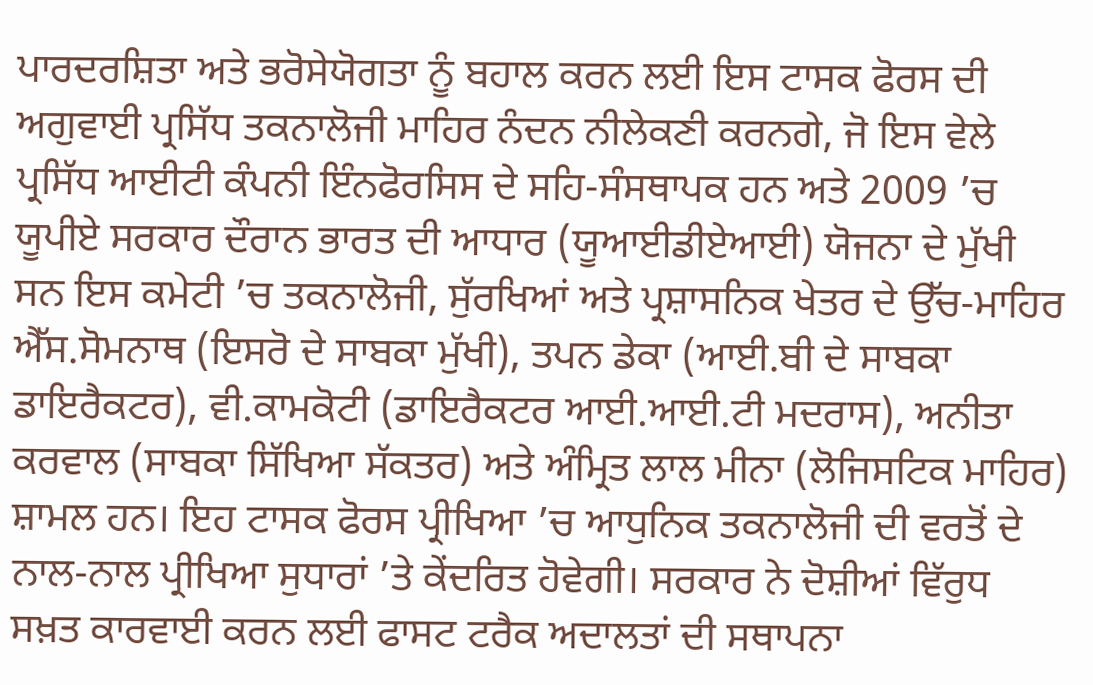ਪਾਰਦਰਸ਼ਿਤਾ ਅਤੇ ਭਰੋਸੇਯੋਗਤਾ ਨੂੰ ਬਹਾਲ ਕਰਨ ਲਈ ਇਸ ਟਾਸਕ ਫੋਰਸ ਦੀ ਅਗੁਵਾਈ ਪ੍ਰਸਿੱਧ ਤਕਨਾਲੋਜੀ ਮਾਹਿਰ ਨੰਦਨ ਨੀਲੇਕਣੀ ਕਰਨਗੇ, ਜੋ ਇਸ ਵੇਲੇ ਪ੍ਰਸਿੱਧ ਆਈਟੀ ਕੰਪਨੀ ਇੰਨਫੋਰਸਿਸ ਦੇ ਸਹਿ-ਸੰਸਥਾਪਕ ਹਨ ਅਤੇ 2009 ’ਚ ਯੂਪੀਏ ਸਰਕਾਰ ਦੌਰਾਨ ਭਾਰਤ ਦੀ ਆਧਾਰ (ਯੂਆਈਡੀਏਆਈ) ਯੋਜਨਾ ਦੇ ਮੁੱਖੀ ਸਨ ਇਸ ਕਮੇਟੀ ’ਚ ਤਕਨਾਲੋਜੀ, ਸੁੱਰਖਿਆਂ ਅਤੇ ਪ੍ਰਸ਼ਾਸਨਿਕ ਖੇਤਰ ਦੇ ਉੱਚ-ਮਾਹਿਰ ਐੱਸ.ਸੋਮਨਾਥ (ਇਸਰੋ ਦੇ ਸਾਬਕਾ ਮੁੱਖੀ), ਤਪਨ ਡੇਕਾ (ਆਈ.ਬੀ ਦੇ ਸਾਬਕਾ ਡਾਇਰੈਕਟਰ), ਵੀ.ਕਾਮਕੋਟੀ (ਡਾਇਰੈਕਟਰ ਆਈ.ਆਈ.ਟੀ ਮਦਰਾਸ), ਅਨੀਤਾ ਕਰਵਾਲ (ਸਾਬਕਾ ਸਿੱਖਿਆ ਸੱਕਤਰ) ਅਤੇ ਅੰਮ੍ਰਿਤ ਲਾਲ ਮੀਨਾ (ਲੋਜਿਸਟਿਕ ਮਾਹਿਰ) ਸ਼ਾਮਲ ਹਨ। ਇਹ ਟਾਸਕ ਫੋਰਸ ਪ੍ਰੀਖਿਆ ’ਚ ਆਧੁਨਿਕ ਤਕਨਾਲੋਜੀ ਦੀ ਵਰਤੋਂ ਦੇ ਨਾਲ-ਨਾਲ ਪ੍ਰੀਖਿਆ ਸੁਧਾਰਾਂ ’ਤੇ ਕੇਂਦਰਿਤ ਹੋਵੇਗੀ। ਸਰਕਾਰ ਨੇ ਦੋਸ਼ੀਆਂ ਵਿੱਰੁਧ ਸਖ਼ਤ ਕਾਰਵਾਈ ਕਰਨ ਲਈ ਫਾਸਟ ਟਰੈਕ ਅਦਾਲਤਾਂ ਦੀ ਸਥਾਪਨਾ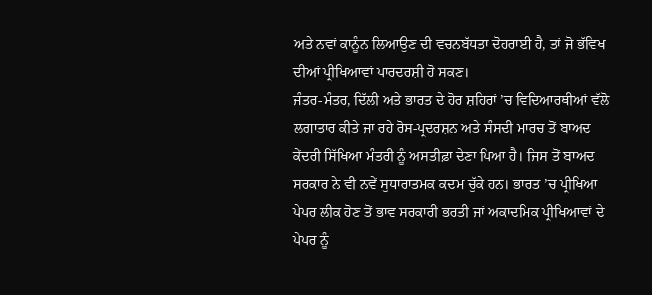ਅਤੇ ਨਵਾਂ ਕਾਨੂੰਨ ਲਿਆਉਣ ਦੀ ਵਚਨਬੱਧਤਾ ਦੋਹਰਾਈ ਹੈ, ਤਾਂ ਜੋ ਭੱਵਿਖ ਦੀਆਂ ਪ੍ਰੀਖਿਆਵਾਂ ਪਾਰਦਰਸ਼ੀ ਹੋ ਸਕਣ।
ਜੰਤਰ-ਮੰਤਰ, ਦਿੱਲੀ ਅਤੇ ਭਾਰਤ ਦੇ ਹੋਰ ਸ਼ਹਿਰਾਂ ’ਚ ਵਿਦਿਆਰਥੀਆਂ ਵੱਲੋ ਲਗਾਤਾਰ ਕੀਤੇ ਜਾ ਰਹੇ ਰੋਸ-ਪ੍ਰਦਰਸ਼ਨ ਅਤੇ ਸੰਸਦੀ ਮਾਰਚ ਤੋਂ ਬਾਅਦ ਕੇਂਦਰੀ ਸਿੱਖਿਆ ਮੰਤਰੀ ਨੂੰ ਅਸਤੀਫ਼ਾ ਦੇਣਾ ਪਿਆ ਹੈ। ਜਿਸ ਤੋਂ ਬਾਅਦ ਸਰਕਾਰ ਨੇ ਵੀ ਨਵੇਂ ਸੁਧਾਰਾਤਮਕ ਕਦਮ ਚੁੱਕੇ ਹਨ। ਭਾਰਤ ’ਚ ਪ੍ਰੀਖਿਆ ਪੇਪਰ ਲੀਕ ਹੋਣ ਤੋਂ ਭਾਵ ਸਰਕਾਰੀ ਭਰਤੀ ਜਾਂ ਅਕਾਦਮਿਕ ਪ੍ਰੀਖਿਆਵਾਂ ਦੇ ਪੇਪਰ ਨੂੰ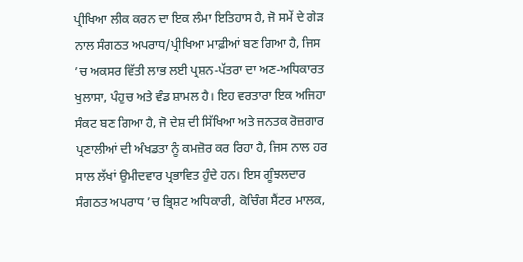ਪ੍ਰੀਖਿਆ ਲੀਕ ਕਰਨ ਦਾ ਇਕ ਲੰਮਾ ਇਤਿਹਾਸ ਹੈ, ਜੋ ਸਮੇਂ ਦੇ ਗੇੜ ਨਾਲ ਸੰਗਠਤ ਅਪਰਾਧ/ਪ੍ਰੀਖਿਆ ਮਾਫ਼ੀਆਂ ਬਣ ਗਿਆ ਹੈ, ਜਿਸ ’ਚ ਅਕਸਰ ਵਿੱਤੀ ਲਾਭ ਲਈ ਪ੍ਰਸ਼ਨ-ਪੱਤਰਾ ਦਾ ਅਣ-ਅਧਿਕਾਰਤ ਖੁਲਾਸਾ, ਪੰਹੁਚ ਅਤੇ ਵੰਡ ਸ਼ਾਮਲ ਹੈ। ਇਹ ਵਰਤਾਰਾ ਇਕ ਅਜਿਹਾ ਸੰਕਟ ਬਣ ਗਿਆ ਹੈ, ਜੋ ਦੇਸ਼ ਦੀ ਸਿੱਖਿਆ ਅਤੇ ਜਨਤਕ ਰੋਜ਼ਗਾਰ ਪ੍ਰਣਾਲੀਆਂ ਦੀ ਅੰਖਡਤਾ ਨੂੰ ਕਮਜ਼ੋਰ ਕਰ ਰਿਹਾ ਹੈ, ਜਿਸ ਨਾਲ ਹਰ ਸਾਲ ਲੱਖਾਂ ਉਮੀਦਵਾਰ ਪ੍ਰਭਾਵਿਤ ਹੁੰਦੇ ਹਨ। ਇਸ ਗੂੰਝਲਦਾਰ ਸੰਗਠਤ ਅਪਰਾਧ ’ਚ ਭ੍ਰਿਸ਼ਟ ਅਧਿਕਾਰੀ, ਕੋਚਿੰਗ ਸੈਂਟਰ ਮਾਲਕ,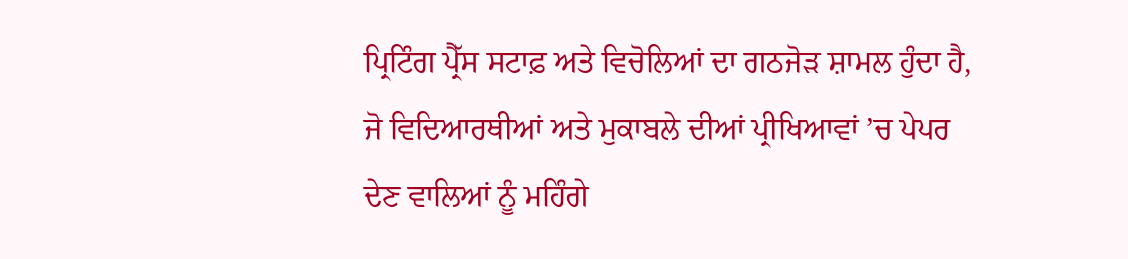ਪ੍ਰਿਟਿੰਗ ਪ੍ਰੈੱਸ ਸਟਾਫ਼ ਅਤੇ ਵਿਚੋਲਿਆਂ ਦਾ ਗਠਜੋੜ ਸ਼ਾਮਲ ਹੁੰਦਾ ਹੈ, ਜੋ ਵਿਦਿਆਰਥੀਆਂ ਅਤੇ ਮੁਕਾਬਲੇ ਦੀਆਂ ਪ੍ਰੀਖਿਆਵਾਂ ’ਚ ਪੇਪਰ ਦੇਣ ਵਾਲਿਆਂ ਨੂੰ ਮਹਿੰਗੇ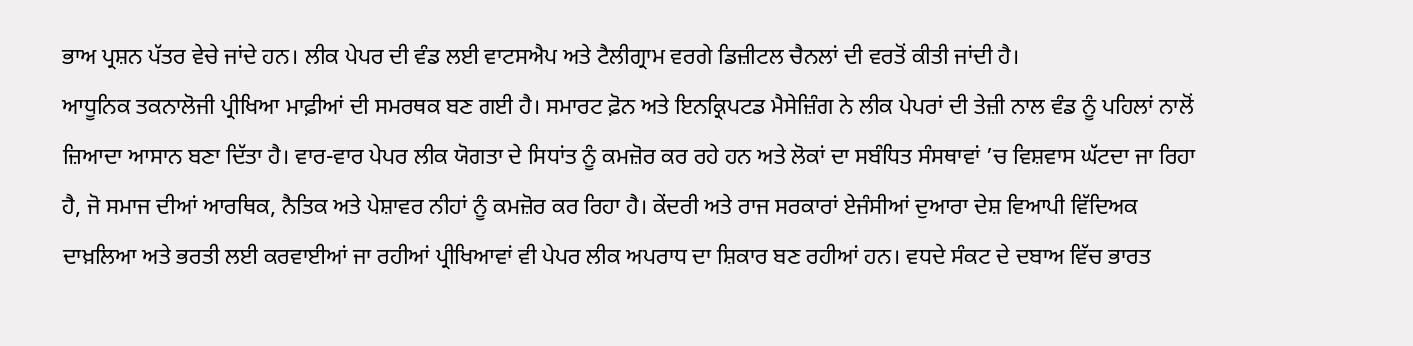ਭਾਅ ਪ੍ਰਸ਼ਨ ਪੱਤਰ ਵੇਚੇ ਜਾਂਦੇ ਹਨ। ਲੀਕ ਪੇਪਰ ਦੀ ਵੰਡ ਲਈ ਵਾਟਸਐਪ ਅਤੇ ਟੈਲੀਗ੍ਰਾਮ ਵਰਗੇ ਡਿਜ਼ੀਟਲ ਚੈਨਲਾਂ ਦੀ ਵਰਤੋਂ ਕੀਤੀ ਜਾਂਦੀ ਹੈ।
ਆਧੂਨਿਕ ਤਕਨਾਲੋਜੀ ਪ੍ਰੀਖਿਆ ਮਾਫ਼ੀਆਂ ਦੀ ਸਮਰਥਕ ਬਣ ਗਈ ਹੈ। ਸਮਾਰਟ ਫ਼ੋਨ ਅਤੇ ਇਨਕ੍ਰਿਪਟਡ ਮੈਸੇਜ਼ਿੰਗ ਨੇ ਲੀਕ ਪੇਪਰਾਂ ਦੀ ਤੇਜ਼ੀ ਨਾਲ ਵੰਡ ਨੂੰ ਪਹਿਲਾਂ ਨਾਲੋਂ ਜ਼ਿਆਦਾ ਆਸਾਨ ਬਣਾ ਦਿੱਤਾ ਹੈ। ਵਾਰ-ਵਾਰ ਪੇਪਰ ਲੀਕ ਯੋਗਤਾ ਦੇ ਸਿਧਾਂਤ ਨੂੰ ਕਮਜ਼ੋਰ ਕਰ ਰਹੇ ਹਨ ਅਤੇ ਲੋਕਾਂ ਦਾ ਸਬੰਧਿਤ ਸੰਸਥਾਵਾਂ ’ਚ ਵਿਸ਼ਵਾਸ ਘੱਟਦਾ ਜਾ ਰਿਹਾ ਹੈ, ਜੋ ਸਮਾਜ ਦੀਆਂ ਆਰਥਿਕ, ਨੈਤਿਕ ਅਤੇ ਪੇਸ਼ਾਵਰ ਨੀਹਾਂ ਨੂੰ ਕਮਜ਼ੋਰ ਕਰ ਰਿਹਾ ਹੈ। ਕੇਂਦਰੀ ਅਤੇ ਰਾਜ ਸਰਕਾਰਾਂ ਏਜੰਸੀਆਂ ਦੁਆਰਾ ਦੇਸ਼ ਵਿਆਪੀ ਵਿੱਦਿਅਕ ਦਾਖ਼ਲਿਆ ਅਤੇ ਭਰਤੀ ਲਈ ਕਰਵਾਈਆਂ ਜਾ ਰਹੀਆਂ ਪ੍ਰੀਖਿਆਵਾਂ ਵੀ ਪੇਪਰ ਲੀਕ ਅਪਰਾਧ ਦਾ ਸ਼ਿਕਾਰ ਬਣ ਰਹੀਆਂ ਹਨ। ਵਧਦੇ ਸੰਕਟ ਦੇ ਦਬਾਅ ਵਿੱਚ ਭਾਰਤ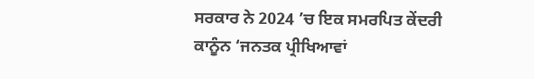ਸਰਕਾਰ ਨੇ 2024 ’ਚ ਇਕ ਸਮਰਪਿਤ ਕੇਂਦਰੀ ਕਾਨੂੰਨ ‘ਜਨਤਕ ਪ੍ਰੀਖਿਆਵਾਂ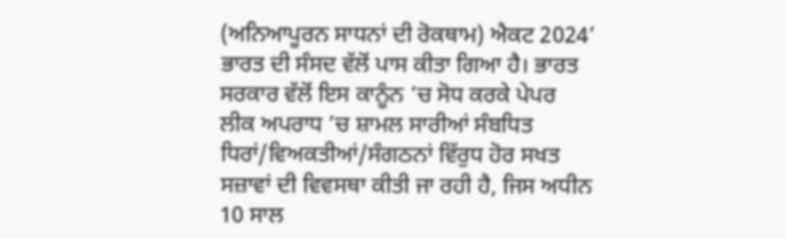(ਅਨਿਆਪੂਰਨ ਸਾਧਨਾਂ ਦੀ ਰੋਕਥਾਮ) ਐਕਟ 2024’ ਭਾਰਤ ਦੀ ਸੰਸਦ ਵੱਲੋਂ ਪਾਸ ਕੀਤਾ ਗਿਆ ਹੈ। ਭਾਰਤ ਸਰਕਾਰ ਵੱਲੋਂ ਇਸ ਕਾਨੂੰਨ ’ਚ ਸੋਧ ਕਰਕੇ ਪੇਪਰ ਲੀਕ ਅਪਰਾਧ ’ਚ ਸ਼ਾਮਲ ਸਾਰੀਆਂ ਸੰਬਧਿਤ ਧਿਰਾਂ/ਵਿਅਕਤੀਆਂ/ਸੰਗਠਨਾਂ ਵਿੱਰੁਧ ਹੋਰ ਸਖਤ ਸਜ਼ਾਵਾਂ ਦੀ ਵਿਵਸਥਾ ਕੀਤੀ ਜਾ ਰਹੀ ਹੈ, ਜਿਸ ਅਧੀਨ 10 ਸਾਲ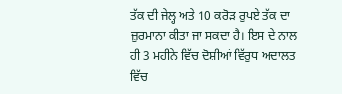ਤੱਕ ਦੀ ਜੇਲ੍ਹ ਅਤੇ 10 ਕਰੋੜ ਰੁਪਏ ਤੱਕ ਦਾ ਜ਼ੁਰਮਾਨਾ ਕੀਤਾ ਜਾ ਸਕਦਾ ਹੈ। ਇਸ ਦੇ ਨਾਲ ਹੀ 3 ਮਹੀਨੇ ਵਿੱਚ ਦੋਸ਼ੀਆਂ ਵਿੱਰੁਧ ਅਦਾਲਤ ਵਿੱਚ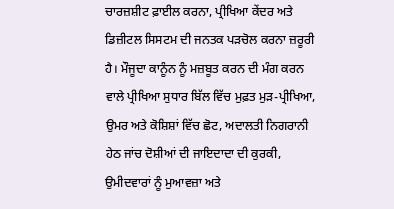ਚਾਰਜ਼ਸ਼ੀਟ ਫ਼ਾਈਲ ਕਰਨਾ, ਪ੍ਰੀਖਿਆ ਕੇਂਦਰ ਅਤੇ ਡਿਜ਼ੀਟਲ ਸਿਸਟਮ ਦੀ ਜਨਤਕ ਪੜਚੋਲ ਕਰਨਾ ਜ਼ਰੂਰੀ ਹੈ। ਮੌਜੂਦਾ ਕਾਨੂੰਨ ਨੂੰ ਮਜ਼ਬੂਤ ਕਰਨ ਦੀ ਮੰਗ ਕਰਨ ਵਾਲੇ ਪ੍ਰੀਖਿਆ ਸੁਧਾਰ ਬਿੱਲ ਵਿੱਚ ਮੁਫ਼ਤ ਮੁੜ-ਪ੍ਰੀਖਿਆ, ਉਮਰ ਅਤੇ ਕੋਸ਼ਿਸ਼ਾਂ ਵਿੱਚ ਛੋਟ, ਅਦਾਲਤੀ ਨਿਗਰਾਨੀ ਹੇਠ ਜਾਂਚ ਦੋਸ਼ੀਆਂ ਦੀ ਜਾਇਦਾਦਾ ਦੀ ਕੁਰਕੀ, ਉਮੀਦਵਾਰਾਂ ਨੂੰ ਮੁਆਵਜ਼ਾ ਅਤੇ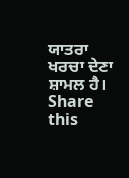ਯਾਤਰਾ ਖਰਚਾ ਦੇਣਾ ਸ਼ਾਮਲ ਹੈ।
Share this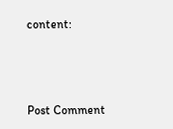content:



Post Comment